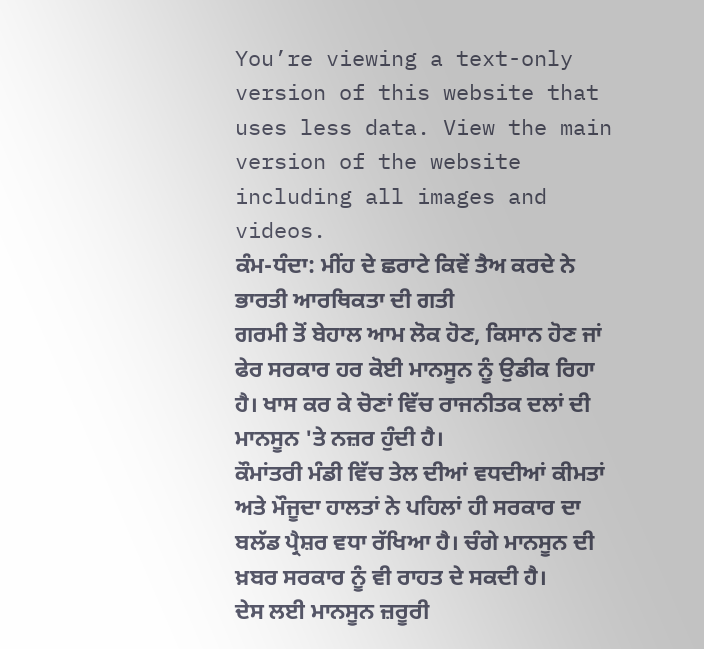You’re viewing a text-only version of this website that uses less data. View the main version of the website including all images and videos.
ਕੰਮ-ਧੰਦਾ: ਮੀਂਹ ਦੇ ਛਰਾਟੇ ਕਿਵੇਂ ਤੈਅ ਕਰਦੇ ਨੇ ਭਾਰਤੀ ਆਰਥਿਕਤਾ ਦੀ ਗਤੀ
ਗਰਮੀ ਤੋਂ ਬੇਹਾਲ ਆਮ ਲੋਕ ਹੋਣ, ਕਿਸਾਨ ਹੋਣ ਜਾਂ ਫੇਰ ਸਰਕਾਰ ਹਰ ਕੋਈ ਮਾਨਸੂਨ ਨੂੰ ਉਡੀਕ ਰਿਹਾ ਹੈ। ਖਾਸ ਕਰ ਕੇ ਚੋਣਾਂ ਵਿੱਚ ਰਾਜਨੀਤਕ ਦਲਾਂ ਦੀ ਮਾਨਸੂਨ 'ਤੇ ਨਜ਼ਰ ਹੁੰਦੀ ਹੈ।
ਕੌਮਾਂਤਰੀ ਮੰਡੀ ਵਿੱਚ ਤੇਲ ਦੀਆਂ ਵਧਦੀਆਂ ਕੀਮਤਾਂ ਅਤੇ ਮੌਜੂਦਾ ਹਾਲਤਾਂ ਨੇ ਪਹਿਲਾਂ ਹੀ ਸਰਕਾਰ ਦਾ ਬਲੱਡ ਪ੍ਰੈਸ਼ਰ ਵਧਾ ਰੱਖਿਆ ਹੈ। ਚੰਗੇ ਮਾਨਸੂਨ ਦੀ ਖ਼ਬਰ ਸਰਕਾਰ ਨੂੰ ਵੀ ਰਾਹਤ ਦੇ ਸਕਦੀ ਹੈ।
ਦੇਸ ਲਈ ਮਾਨਸੂਨ ਜ਼ਰੂਰੀ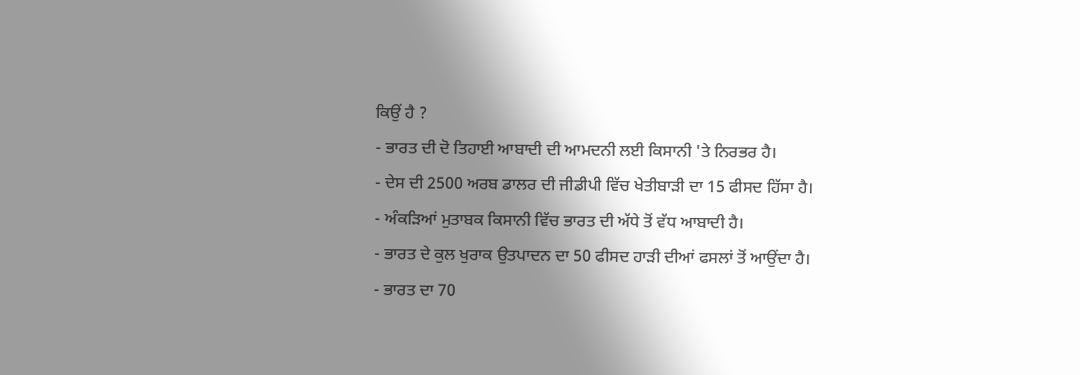ਕਿਉਂ ਹੈ ?
- ਭਾਰਤ ਦੀ ਦੋ ਤਿਹਾਈ ਆਬਾਦੀ ਦੀ ਆਮਦਨੀ ਲਈ ਕਿਸਾਨੀ 'ਤੇ ਨਿਰਭਰ ਹੈ।
- ਦੇਸ ਦੀ 2500 ਅਰਬ ਡਾਲਰ ਦੀ ਜੀਡੀਪੀ ਵਿੱਚ ਖੇਤੀਬਾੜੀ ਦਾ 15 ਫੀਸਦ ਹਿੱਸਾ ਹੈ।
- ਅੰਕੜਿਆਂ ਮੁਤਾਬਕ ਕਿਸਾਨੀ ਵਿੱਚ ਭਾਰਤ ਦੀ ਅੱਧੇ ਤੋਂ ਵੱਧ ਆਬਾਦੀ ਹੈ।
- ਭਾਰਤ ਦੇ ਕੁਲ ਖੁਰਾਕ ਉਤਪਾਦਨ ਦਾ 50 ਫੀਸਦ ਹਾੜੀ ਦੀਆਂ ਫਸਲਾਂ ਤੋਂ ਆਉਂਦਾ ਹੈ।
- ਭਾਰਤ ਦਾ 70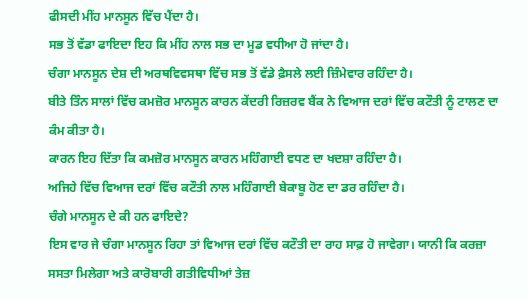ਫੀਸਦੀ ਮੀਂਹ ਮਾਨਸੂਨ ਵਿੱਚ ਪੈਂਦਾ ਹੈ।
ਸਭ ਤੋਂ ਵੱਡਾ ਫਾਇਦਾ ਇਹ ਕਿ ਮੀਂਹ ਨਾਲ ਸਭ ਦਾ ਮੂਡ ਵਧੀਆ ਹੋ ਜਾਂਦਾ ਹੈ।
ਚੰਗਾ ਮਾਨਸੂਨ ਦੇਸ਼ ਦੀ ਅਰਥਵਿਵਸਥਾ ਵਿੱਚ ਸਭ ਤੋਂ ਵੱਡੇ ਫ਼ੈਸਲੇ ਲਈ ਜ਼ਿੰਮੇਵਾਰ ਰਹਿੰਦਾ ਹੈ।
ਬੀਤੇ ਤਿੰਨ ਸਾਲਾਂ ਵਿੱਚ ਕਮਜ਼ੋਰ ਮਾਨਸੂਨ ਕਾਰਨ ਕੇਂਦਰੀ ਰਿਜ਼ਰਵ ਬੈਂਕ ਨੇ ਵਿਆਜ ਦਰਾਂ ਵਿੱਚ ਕਟੌਤੀ ਨੂੰ ਟਾਲਣ ਦਾ ਕੰਮ ਕੀਤਾ ਹੈ।
ਕਾਰਨ ਇਹ ਦਿੱਤਾ ਕਿ ਕਮਜ਼ੋਰ ਮਾਨਸੂਨ ਕਾਰਨ ਮਹਿੰਗਾਈ ਵਧਣ ਦਾ ਖਦਸ਼ਾ ਰਹਿੰਦਾ ਹੈ।
ਅਜਿਹੇ ਵਿੱਚ ਵਿਆਜ ਦਰਾਂ ਵਿੱਚ ਕਟੌਤੀ ਨਾਲ ਮਹਿੰਗਾਈ ਬੇਕਾਬੂ ਹੋਣ ਦਾ ਡਰ ਰਹਿੰਦਾ ਹੈ।
ਚੰਗੇ ਮਾਨਸੂਨ ਦੇ ਕੀ ਹਨ ਫਾਇਦੇ?
ਇਸ ਵਾਰ ਜੇ ਚੰਗਾ ਮਾਨਸੂਨ ਰਿਹਾ ਤਾਂ ਵਿਆਜ ਦਰਾਂ ਵਿੱਚ ਕਟੌਤੀ ਦਾ ਰਾਹ ਸਾਫ਼ ਹੋ ਜਾਵੇਗਾ। ਯਾਨੀ ਕਿ ਕਰਜ਼ਾ ਸਸਤਾ ਮਿਲੇਗਾ ਅਤੇ ਕਾਰੋਬਾਰੀ ਗਤੀਵਿਧੀਆਂ ਤੇਜ਼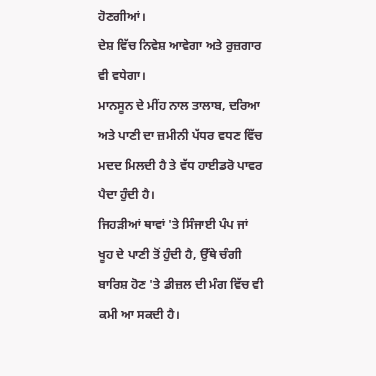ਹੋਣਗੀਆਂ।
ਦੇਸ਼ ਵਿੱਚ ਨਿਵੇਸ਼ ਆਵੇਗਾ ਅਤੇ ਰੁਜ਼ਗਾਰ ਵੀ ਵਧੇਗਾ।
ਮਾਨਸੂਨ ਦੇ ਮੀਂਹ ਨਾਲ ਤਾਲਾਬ, ਦਰਿਆ ਅਤੇ ਪਾਣੀ ਦਾ ਜ਼ਮੀਨੀ ਪੱਧਰ ਵਧਣ ਵਿੱਚ ਮਦਦ ਮਿਲਦੀ ਹੈ ਤੇ ਵੱਧ ਹਾਈਡਰੋ ਪਾਵਰ ਪੈਦਾ ਹੁੰਦੀ ਹੈ।
ਜਿਹੜੀਆਂ ਥਾਵਾਂ 'ਤੇ ਸਿੰਜਾਈ ਪੰਪ ਜਾਂ ਖੂਹ ਦੇ ਪਾਣੀ ਤੋਂ ਹੁੰਦੀ ਹੈ, ਉੱਥੇ ਚੰਗੀ ਬਾਰਿਸ਼ ਹੋਣ 'ਤੇ ਡੀਜ਼ਲ ਦੀ ਮੰਗ ਵਿੱਚ ਵੀ ਕਮੀ ਆ ਸਕਦੀ ਹੈ।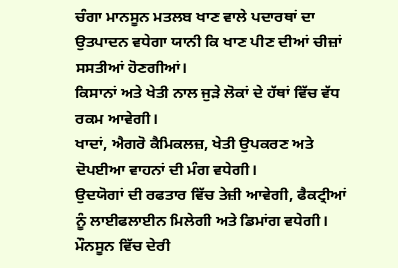ਚੰਗਾ ਮਾਨਸੂਨ ਮਤਲਬ ਖਾਣ ਵਾਲੇ ਪਦਾਰਥਾਂ ਦਾ ਉਤਪਾਦਨ ਵਧੇਗਾ ਯਾਨੀ ਕਿ ਖਾਣ ਪੀਣ ਦੀਆਂ ਚੀਜ਼ਾਂ ਸਸਤੀਆਂ ਹੋਣਗੀਆਂ।
ਕਿਸਾਨਾਂ ਅਤੇ ਖੇਤੀ ਨਾਲ ਜੁੜੇ ਲੋਕਾਂ ਦੇ ਹੱਥਾਂ ਵਿੱਚ ਵੱਧ ਰਕਮ ਆਵੇਗੀ।
ਖਾਦਾਂ, ਐਗਰੋ ਕੈਮਿਕਲਜ਼, ਖੇਤੀ ਉਪਕਰਣ ਅਤੇ ਦੋਪਈਆ ਵਾਹਨਾਂ ਦੀ ਮੰਗ ਵਧੇਗੀ।
ਉਦਯੋਗਾਂ ਦੀ ਰਫਤਾਰ ਵਿੱਚ ਤੇਜ਼ੀ ਆਵੇਗੀ, ਫੈਕਟ੍ਰੀਆਂ ਨੂੰ ਲਾਈਫਲਾਈਨ ਮਿਲੇਗੀ ਅਤੇ ਡਿਮਾਂਗ ਵਧੇਗੀ।
ਮੌਨਸੂਨ ਵਿੱਚ ਦੇਰੀ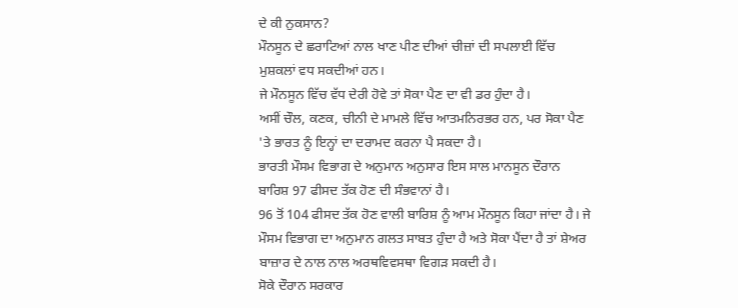ਦੇ ਕੀ ਨੁਕਸਾਨ?
ਮੌਨਸੂਨ ਦੇ ਛਰਾਟਿਆਂ ਨਾਲ ਖਾਣ ਪੀਣ ਦੀਆਂ ਚੀਜ਼ਾਂ ਦੀ ਸਪਲਾਈ ਵਿੱਚ ਮੁਸ਼ਕਲਾਂ ਵਧ ਸਕਦੀਆਂ ਹਨ।
ਜੇ ਮੌਨਸੂਨ ਵਿੱਚ ਵੱਧ ਦੇਰੀ ਹੋਵੇ ਤਾਂ ਸੋਕਾ ਪੈਣ ਦਾ ਵੀ ਡਰ ਹੁੰਦਾ ਹੈ।
ਅਸੀਂ ਚੌਲ, ਕਣਕ, ਚੀਨੀ ਦੇ ਮਾਮਲੇ ਵਿੱਚ ਆਤਮਨਿਰਭਰ ਹਨ, ਪਰ ਸੋਕਾ ਪੈਣ 'ਤੇ ਭਾਰਤ ਨੂੰ ਇਨ੍ਹਾਂ ਦਾ ਦਰਾਮਦ ਕਰਨਾ ਪੈ ਸਕਦਾ ਹੈ।
ਭਾਰਤੀ ਮੌਸਮ ਵਿਭਾਗ ਦੇ ਅਨੁਮਾਨ ਅਨੁਸਾਰ ਇਸ ਸਾਲ ਮਾਨਸੂਨ ਦੌਰਾਨ ਬਾਰਿਸ਼ 97 ਫੀਸਦ ਤੱਕ ਹੋਣ ਦੀ ਸੰਭਵਾਨਾਂ ਹੈ।
96 ਤੋਂ 104 ਫੀਸਦ ਤੱਕ ਹੋਣ ਵਾਲੀ ਬਾਰਿਸ਼ ਨੂੰ ਆਮ ਮੌਨਸੂਨ ਕਿਹਾ ਜਾਂਦਾ ਹੈ। ਜੇ ਮੌਸਮ ਵਿਭਾਗ ਦਾ ਅਨੁਮਾਨ ਗਲਤ ਸਾਬਤ ਹੁੰਦਾ ਹੈ ਅਤੇ ਸੋਕਾ ਪੈਂਦਾ ਹੈ ਤਾਂ ਸ਼ੇਅਰ ਬਾਜ਼ਾਰ ਦੇ ਨਾਲ ਨਾਲ ਅਰਥਵਿਵਸਥਾ ਵਿਗੜ ਸਕਦੀ ਹੈ।
ਸੋਕੇ ਦੌਰਾਨ ਸਰਕਾਰ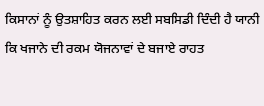ਕਿਸਾਨਾਂ ਨੂੰ ਉਤਸ਼ਾਹਿਤ ਕਰਨ ਲਈ ਸਬਸਿਡੀ ਦਿੰਦੀ ਹੈ ਯਾਨੀ ਕਿ ਖਜਾਨੇ ਦੀ ਰਕਮ ਯੋਜਨਾਵਾਂ ਦੇ ਬਜਾਏ ਰਾਹਤ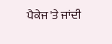ਪੈਕੇਜ 'ਤੇ ਜਾਂਦੀ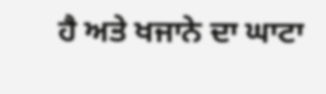ਹੈ ਅਤੇ ਖਜਾਨੇ ਦਾ ਘਾਟਾ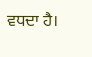ਵਧਦਾ ਹੈ।